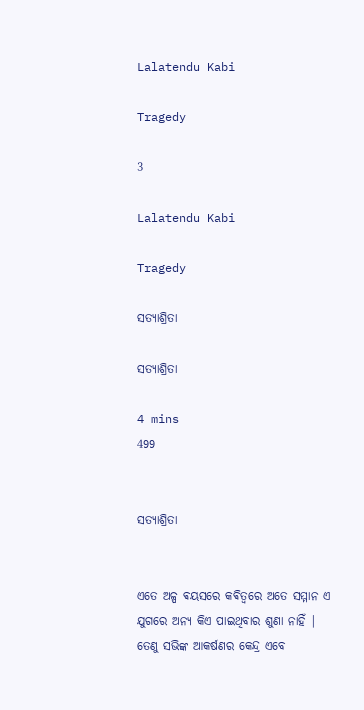Lalatendu Kabi

Tragedy

3

Lalatendu Kabi

Tragedy

ସତ୍ୟାଶ୍ରିତା

ସତ୍ୟାଶ୍ରିତା

4 mins
499


ସତ୍ୟାଶ୍ରିତା


ଏତେ ଅଳ୍ପ ଵୟସରେ କଵିତ୍ୱରେ ଅତେ ସମ୍ମାନ ଏ ଯୁଗରେ ଅନ୍ୟ କିଏ ପାଇଥିବାର ଶୁଣା ନାହିଁ | ତେଣୁ ସଭିଙ୍କ ଆକର୍ଷଣର କେନ୍ଦ୍ର ଏବେ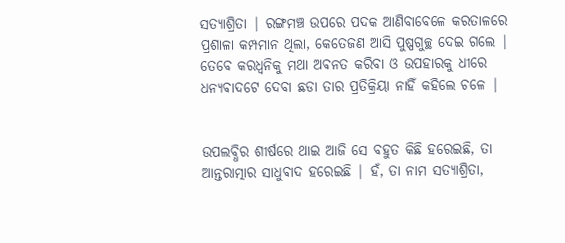ସତ୍ୟାଶ୍ରିତା | ରଙ୍ଗମଞ୍ଚ ଉପରେ ପଦକ ଆଣିବାବେଳେ କରତାଳରେ ପ୍ରଶାଳା କମ୍ପମାନ ଥିଲା, କେତେଜଣ ଆସି ପୁଷ୍ପଗୁଚ୍ଛ ଦେଇ ଗଲେ | ତେବେ କରଧ୍ୱନିକୁ ମଥା ଅଵନତ କରିବା ଓ ଉପହାରକୁ ଧୀରେ ଧନ୍ୟଵାଦଟେ ଦେବା ଛଡା ତାର ପ୍ରତିକ୍ରିୟା ନାହିଁ କହିଲେ ଚଳେ |


ଉପଲବ୍ଧିର ଶୀର୍ଷରେ ଥାଇ ଆଜି ସେ ବହୁତ କିଛି ହରେଇଛି, ତା ଆନ୍ତରାତ୍ମାର ସାଧୁଵାଦ ହରେଇଛି | ହଁ, ତା ନାମ ସତ୍ୟାଶ୍ରିତା,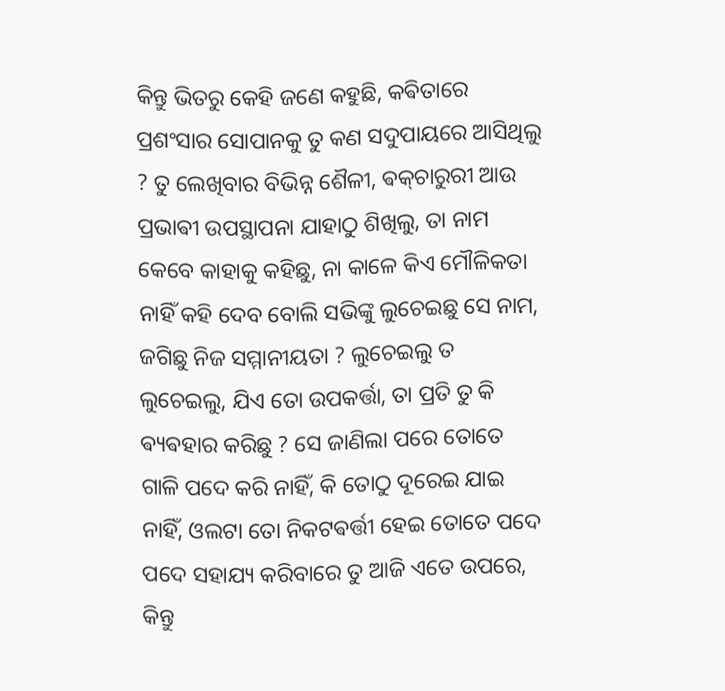କିନ୍ତୁ ଭିତରୁ କେହି ଜଣେ କହୁଛି, କଵିତାରେ ପ୍ରଶଂସାର ସୋପାନକୁ ତୁ କଣ ସଦୁପାୟରେ ଆସିଥିଲୁ ? ତୁ ଲେଖିବାର ବିଭିନ୍ନ ଶୈଳୀ, ଵକ୍‌ଚାରୁରୀ ଆଉ ପ୍ରଭାଵୀ ଉପସ୍ଥାପନା ଯାହାଠୁ ଶିଖିଲୁ, ତା ନାମ କେବେ କାହାକୁ କହିଛୁ, ନା କାଳେ କିଏ ମୌଳିକତା ନାହିଁ କହି ଦେବ ବୋଲି ସଭିଙ୍କୁ ଲୁଚେଇଛୁ ସେ ନାମ, ଜଗିଛୁ ନିଜ ସମ୍ମାନୀୟତା ? ଲୁଚେଇଲୁ ତ ଲୁଚେଇଲୁ, ଯିଏ ତୋ ଉପକର୍ତ୍ତା, ତା ପ୍ରତି ତୁ କି ଵ୍ୟଵହାର କରିଛୁ ? ସେ ଜାଣିଲା ପରେ ତୋତେ ଗାଳି ପଦେ କରି ନାହିଁ, କି ତୋଠୁ ଦୂରେଇ ଯାଇ ନାହିଁ, ଓଲଟା ତୋ ନିକଟଵର୍ତ୍ତୀ ହେଇ ତୋତେ ପଦେ ପଦେ ସହାଯ୍ୟ କରିବାରେ ତୁ ଆଜି ଏତେ ଉପରେ, କିନ୍ତୁ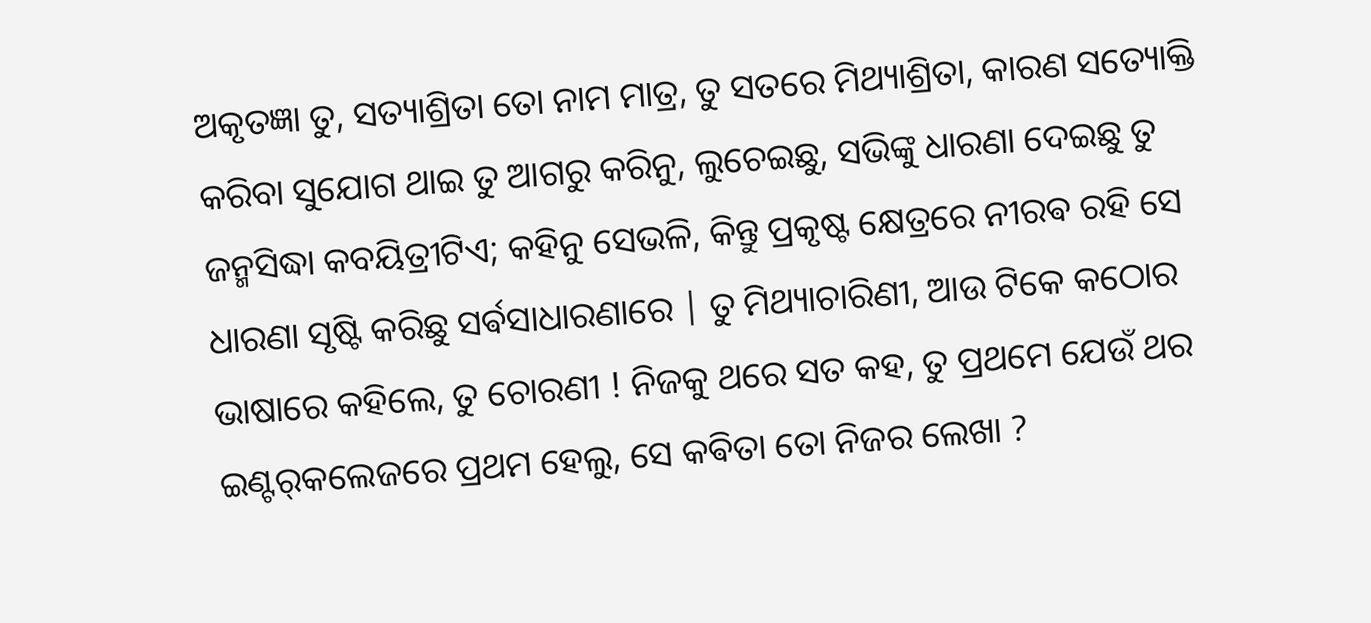ଅକୃତଜ୍ଞା ତୁ, ସତ୍ୟାଶ୍ରିତା ତୋ ନାମ ମାତ୍ର, ତୁ ସତରେ ମିଥ୍ୟାଶ୍ରିତା, କାରଣ ସତ୍ୟୋକ୍ତି କରିବା ସୁଯୋଗ ଥାଇ ତୁ ଆଗରୁ କରିନୁ, ଲୁଚେଇଛୁ, ସଭିଙ୍କୁ ଧାରଣା ଦେଇଛୁ ତୁ ଜନ୍ମସିଦ୍ଧା କବୟିତ୍ରୀଟିଏ; କହିନୁ ସେଭଳି, କିନ୍ତୁ ପ୍ରକୃଷ୍ଟ କ୍ଷେତ୍ରରେ ନୀରଵ ରହି ସେ ଧାରଣା ସୃଷ୍ଟି କରିଛୁ ସର୍ଵସାଧାରଣାରେ | ତୁ ମିଥ୍ୟାଚାରିଣୀ, ଆଉ ଟିକେ କଠୋର ଭାଷାରେ କହିଲେ, ତୁ ଚୋରଣୀ ! ନିଜକୁ ଥରେ ସତ କହ, ତୁ ପ୍ରଥମେ ଯେଉଁ ଥର ଇଣ୍ଟର୍‌କଲେଜରେ ପ୍ରଥମ ହେଲୁ, ସେ କଵିତା ତୋ ନିଜର ଲେଖା ?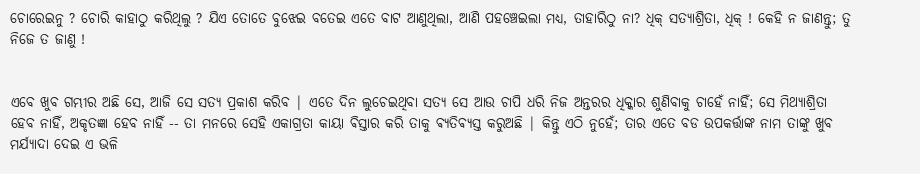ଚୋରେଇନୁ ? ଚୋରି କାହାଠୁ କରିଥିଲୁ ? ଯିଏ ତୋତେ ବୁଝେଇ ବତେଇ ଏତେ ବାଟ ଆଣୁଥିଲା, ଆଣି ପହଞ୍ଚେଇଲା ମଧ୍ୟ, ତାହାରିଠୁ ନା? ଧିକ୍‌ ସତ୍ୟାଶ୍ରିତା, ଧିକ୍‌ ! କେହି ନ ଜାଣନ୍ତୁ; ତୁ ନିଜେ ତ ଜାଣୁ !


ଏବେ ଖୁବ ଗମ୍ଭୀର ଅଛି ସେ, ଆଜି ସେ ସତ୍ୟ ପ୍ରକାଶ କରିବ | ଏତେ ଦିନ ଲୁଚେଇଥିବା ସତ୍ୟ ସେ ଆଉ ଚାପି ଧରି ନିଜ ଅନ୍ତରର ଧିକ୍କାର ଶୁଣିବାକୁ ଚାହେଁ ନାହିଁ; ସେ ମିଥ୍ୟାଶ୍ରିତା ହେବ ନାହିଁ, ଅକୃତଜ୍ଞା ହେବ ନାହିଁ -- ତା ମନରେ ସେହି ଏକାଗ୍ରତା କାୟା ଵିସ୍ତାର କରି ତାକୁ ଵ୍ୟତିଵ୍ୟସ୍ତ କରୁଅଛି | କିନ୍ତୁ ଏଠି ନୁହେଁ; ତାର ଏତେ ବଡ ଉପକର୍ତ୍ତାଙ୍କ ନାମ ତାଙ୍କୁ ଖୁବ ମର୍ଯ୍ୟାଦା ଦେଇ ଏ ଭଳି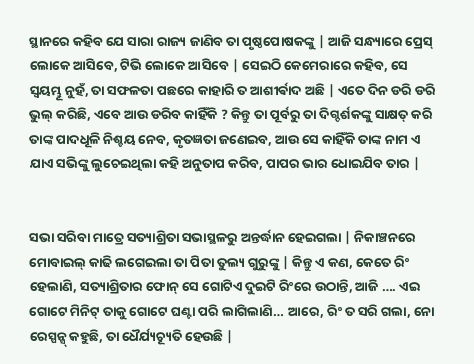ସ୍ଥାନରେ କହିବ ଯେ ସାରା ରାଜ୍ୟ ଜାଣିବ ତା ପୃଷ୍ଠପୋଷକଙ୍କୁ | ଆଜି ସନ୍ଧ୍ୟାରେ ପ୍ରେସ୍‌ ଲୋକେ ଆସିବେ, ଟିଭି ଲୋକେ ଆସିବେ | ସେଇଠି କେମେରାରେ କହିବ, ସେ ସ୍ୱୟମ୍ଭୂ ନୁହଁ, ତା ସଫଳତା ପଛରେ କାହାରି ତ ଆଶୀର୍ଵାଦ ଅଛି | ଏତେ ଦିନ ଡରି ଡରି ଭୁଲ୍‌ କରିଛି, ଏବେ ଆଉ ଡରିବ କାହିଁକି ? କିନ୍ତୁ ତା ପୂର୍ବରୁ ତା ଦିଗ୍ଦର୍ଶକଙ୍କୁ ସାକ୍ଷତ୍‌ କରି ତାଙ୍କ ପାଦଧୂଳି ନିଶ୍ଚୟ ନେବ, କୃତଜ୍ଞତା ଜଣେଇବ, ଆଉ ସେ କାହିଁକି ତାଙ୍କ ନାମ ଏ ଯାଏ ସଭିଙ୍କୁ ଲୁଚେଇଥିଲା କହି ଅନୁତାପ କରିବ, ପାପର ଭାର ଧୋଇଯିବ ତାର |


ସଭା ସରିବା ମାତ୍ରେ ସତ୍ୟାଶ୍ରିତା ସଭାସ୍ଥଳରୁ ଅନ୍ତର୍ଦ୍ଧାନ ହେଇଗଲା | ନିକାଞ୍ଚନରେ ମୋବାଇଲ୍‌ କାଢି ଲଗେଇଲା ତା ପିତା ତୁଲ୍ୟ ଗୁରୁଙ୍କୁ | କିନ୍ତୁ ଏ କଣ, କେତେ ରିଂ ହେଲାଣି, ସତ୍ୟାଶ୍ରିତାର ଫୋନ୍‌ ସେ ଗୋଟିଏ ଦୁଇଟି ରିଂରେ ଉଠାନ୍ତି, ଆଜି …. ଏଇ ଗୋଟେ ମିନିଟ୍‌ ତାକୁ ଗୋଟେ ଘଣ୍ଟା ପରି ଲାଗିଲାଣି… ଆରେ, ରିଂ ତ ସରି ଗଲା, ନୋ ରେସ୍ପନ୍ସ୍‌ କହୁଛି, ତା ଧୈର୍ଯ୍ୟଚ୍ୟୂତି ହେଉଛି |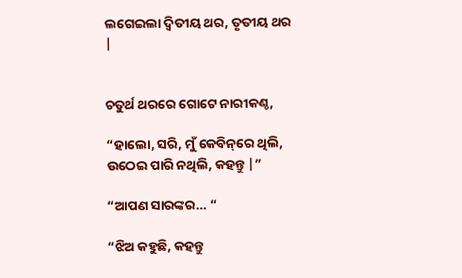ଲଗେଇଲା ଦ୍ୱିତୀୟ ଥର, ତୃତୀୟ ଥର |


ଚତୁର୍ଥ ଥରରେ ଗୋଟେ ନାରୀକଣ୍ଠ,

“ହାଲୋ, ସରି, ମୁଁ କେବିନ୍‌ରେ ଥିଲି, ଉଠେଇ ପାରି ନଥିଲି, କହନ୍ତୁ |”

“ଆପଣ ସାରଙ୍କର… “

“ଝିଅ କହୁଛି, କହନ୍ତୁ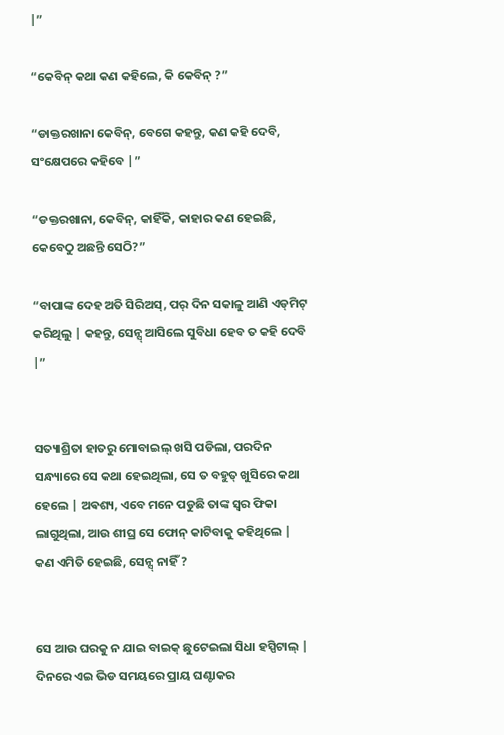|”

“କେବିନ୍ କଥା କଣ କହିଲେ, କି କେବିନ୍ ?”

“ଡାକ୍ତରଖାନା କେବିନ୍, ବେଗେ କହନ୍ତୁ, କଣ କହି ଦେବି, ସଂକ୍ଷେପରେ କହିବେ |”

“ଡକ୍ତରଖାନା, କେବିନ୍, କାହିଁକି, କାହାର କଣ ହେଇଛି, କେବେଠୁ ଅଛନ୍ତି ସେଠି?”

“ବାପାଙ୍କ ଦେହ ଅତି ସିରିଅସ୍‌, ପର୍ ଦିନ ସକାଳୁ ଆଣି ଏଡ୍‌ମିଟ୍‌ କରିଥିଲୁ | କହନ୍ତୁ, ସେନ୍ସ୍‌ ଆସିଲେ ସୁବିଧା ହେବ ତ କହି ଦେବି |”


ସତ୍ୟାଶ୍ରିତା ହାତରୁ ମୋବାଇଲ୍‌ ଖସି ପଡିଲା, ପରଦିନ ସନ୍ଧ୍ୟାରେ ସେ କଥା ହେଇଥିଲା, ସେ ତ ବହୁତ୍ ଖୁସିରେ କଥା ହେଲେ | ଅଵଶ୍ୟ, ଏବେ ମନେ ପଡୁଛି ତାଙ୍କ ସ୍ୱର ଫିକା ଲାଗୁଥିଲା, ଆଉ ଶୀଘ୍ର ସେ ଫୋନ୍‌ କାଟିବାକୁ କହିଥିଲେ | କଣ ଏମିତି ହେଇଛି, ସେନ୍ସ୍‌ ନାହିଁ ?


ସେ ଆଉ ଘରକୁ ନ ଯାଇ ବାଇକ୍‌ ଛୁଟେଇଲା ସିଧା ହସ୍ପିଟାଲ୍‌ | ଦିନରେ ଏଇ ଭିଡ ସମୟରେ ପ୍ରାୟ ଘଣ୍ଟାକର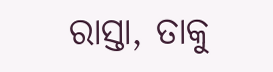ରାସ୍ତା, ତାକୁ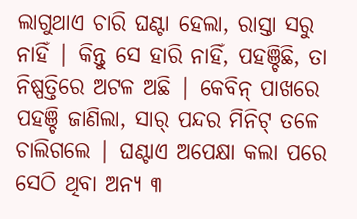ଲାଗୁଥାଏ ଚାରି ଘଣ୍ଟା ହେଲା, ରାସ୍ତା ସରୁ ନାହିଁ | କିନ୍ତୁ ସେ ହାରି ନାହିଁ, ପହଞ୍ଚିଛି, ତା ନିଷ୍ପତ୍ତିରେ ଅଟଳ ଅଛି | କେବିନ୍ ପାଖରେ ପହଞ୍ଚି ଜାଣିଲା, ସାର୍ ପନ୍ଦର ମିନିଟ୍‌ ତଳେ ଚାଲିଗଲେ | ଘଣ୍ଟାଏ ଅପେକ୍ଷା କଲା ପରେ ସେଠି ଥିବା ଅନ୍ୟ ୩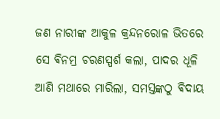ଜଣ ନାରୀଙ୍କ ଆକୁଳ କ୍ରନ୍ଦନରୋଳ ଭିତରେ ସେ ଵିନମ୍ର ଚରଣସ୍ପର୍ଶ କଲା, ପାଦର ଧୂଳି ଆଣି ମଥାରେ ମାରିଲା, ସମସ୍ତଙ୍କଠୁ ଵିଦାୟ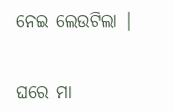ନେଇ ଲେଉଟିଲା |


ଘରେ ମା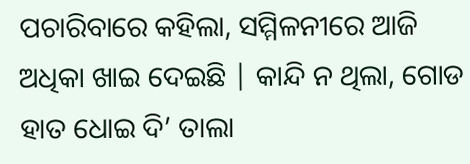ପଚାରିବାରେ କହିଲା, ସମ୍ମିଳନୀରେ ଆଜି ଅଧିକା ଖାଇ ଦେଇଛି | କାନ୍ଦି ନ ଥିଲା, ଗୋଡ ହାତ ଧୋଇ ଦି’ ତାଲା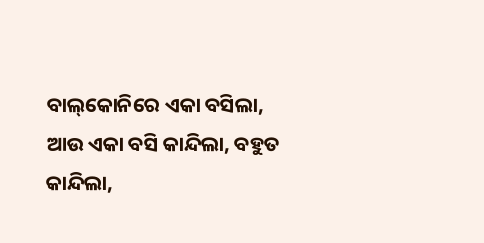ବାଲ୍‌କୋନିରେ ଏକା ବସିଲା, ଆଉ ଏକା ବସି କାନ୍ଦିଲା, ବହୁତ କାନ୍ଦିଲା,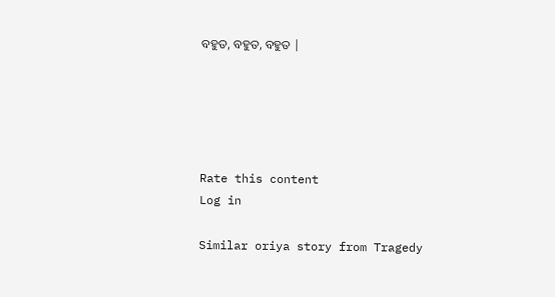ବହୁତ, ବହୁତ, ବହୁତ |





Rate this content
Log in

Similar oriya story from Tragedy